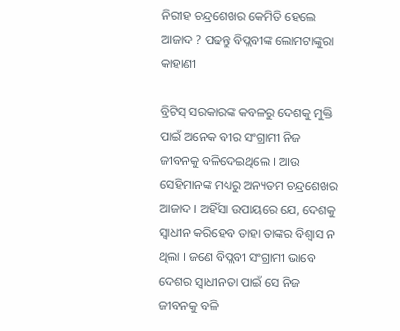ନିରୀହ ଚନ୍ଦ୍ରଶେଖର କେମିତି ହେଲେ ଆଜାଦ ? ପଢନ୍ତୁ ବିପ୍ଲବୀଙ୍କ ଲୋମଟାଙ୍କୁରା କାହାଣୀ

ବ୍ରିଟିସ୍ ସରକାରଙ୍କ କବଳରୁ ଦେଶକୁ ମୁକ୍ତି ପାଇଁ ଅନେକ ବୀର ସଂଗ୍ରାମୀ ନିଜ ଜୀବନକୁ ବଳିଦେଇଥିଲେ । ଆଉ ସେହିମାନଙ୍କ ମଧ୍ୟରୁ ଅନ୍ୟତମ ଚନ୍ଦ୍ରଶେଖର ଆଜାଦ । ଅହିଁସା ଉପାୟରେ ଯେ, ଦେଶକୁ ସ୍ୱାଧୀନ କରିହେବ ତାହା ତାଙ୍କର ବିଶ୍ୱାସ ନ ଥିଲା । ଜଣେ ବିପ୍ଲବୀ ସଂଗ୍ରାମୀ ଭାବେ ଦେଶର ସ୍ବାଧୀନତା ପାଇଁ ସେ ନିଜ ଜୀବନକୁ ବଳି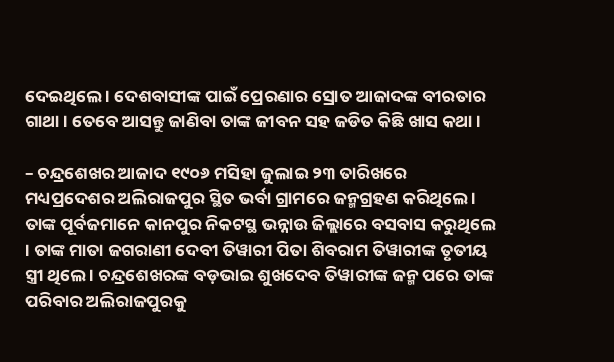ଦେଇଥିଲେ । ଦେଶବାସୀଙ୍କ ପାଇଁ ପ୍ରେରଣାର ସ୍ରୋତ ଆଜାଦଙ୍କ ବୀରତାର ଗାଥା । ତେବେ ଆସନ୍ତୁ ଜାଣିବା ତାଙ୍କ ଜୀବନ ସହ ଜଡିତ କିଛି ଖାସ କଥା ।

– ଚନ୍ଦ୍ରଶେଖର ଆଜାଦ ୧୯୦୬ ମସିହା ଜୁଲାଇ ୨୩ ତାରିଖରେ ମଧ୍ୟପ୍ରଦେଶର ଅଲିରାଜପୁର ସ୍ଥିତ ଭର୍ବା ଗ୍ରାମରେ ଜନ୍ମଗ୍ରହଣ କରିଥିଲେ । ତାଙ୍କ ପୂର୍ବଜମାନେ କାନପୁର ନିକଟସ୍ଥ ଭନ୍ନାଉ ଜିଲ୍ଲାରେ ବସବାସ କରୁଥିଲେ । ତାଙ୍କ ମାତା ଜଗରାଣୀ ଦେବୀ ତିୱାରୀ ପିତା ଶିବରାମ ତିୱାରୀଙ୍କ ତୃତୀୟ ସ୍ତ୍ରୀ ଥିଲେ । ଚନ୍ଦ୍ରଶେଖରଙ୍କ ବଡ଼ଭାଇ ଶୁଖଦେବ ତିୱାରୀଙ୍କ ଜନ୍ମ ପରେ ତାଙ୍କ ପରିବାର ଅଲିରାଜପୁରକୁ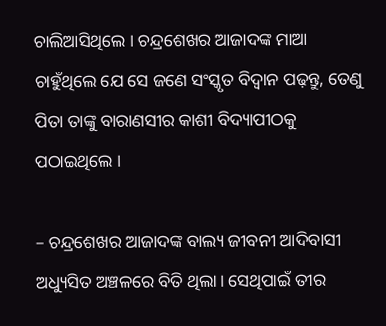ଚାଲିଆସିଥିଲେ । ଚନ୍ଦ୍ରଶେଖର ଆଜାଦଙ୍କ ମାଆ ଚାହୁଁଥିଲେ ଯେ ସେ ଜଣେ ସଂସ୍କୃତ ବିଦ୍ୱାନ ପଢ଼ନ୍ତୁ, ତେଣୁ ପିତା ତାଙ୍କୁ ବାରାଣସୀର କାଶୀ ବିଦ୍ୟାପୀଠକୁ ପଠାଇଥିଲେ ।

– ଚନ୍ଦ୍ରଶେଖର ଆଜାଦଙ୍କ ବାଲ୍ୟ ଜୀବନୀ ଆଦିବାସୀ ଅଧ୍ୟୁସିତ ଅଞ୍ଚଳରେ ବିତି ଥିଲା। ସେଥିପାଇଁ ତୀର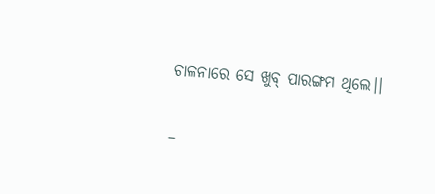ଚାଳନାରେ ସେ ଖୁବ୍ ପାରଙ୍ଗମ ଥିଲେ।।

–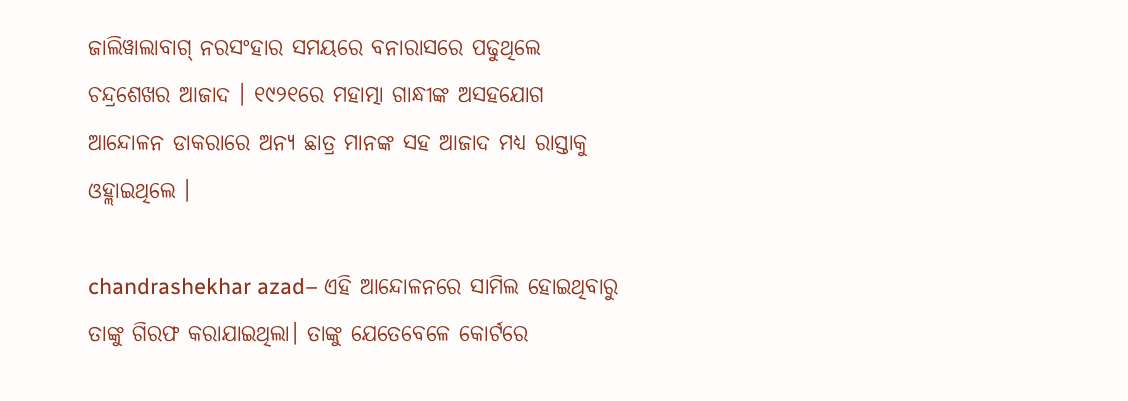ଜାଲିୱାଲାବାଗ୍ ନରସଂହାର ସମୟରେ ବନାରାସରେ ପଢୁଥିଲେ ଚନ୍ଦ୍ରଶେଖର ଆଜାଦ । ୧୯୨୧ରେ ମହାତ୍ମା ଗାନ୍ଧୀଙ୍କ ଅସହଯୋଗ ଆନ୍ଦୋଳନ ଡାକରାରେ ଅନ୍ୟ ଛାତ୍ର ମାନଙ୍କ ସହ ଆଜାଦ ମଧ୍ୟ ରାସ୍ତାକୁ ଓହ୍ଲାଇଥିଲେ ।

chandrashekhar azad– ଏହି ଆନ୍ଦୋଳନରେ ସାମିଲ ହୋଇଥିବାରୁ ତାଙ୍କୁ ଗିରଫ କରାଯାଇଥିଲା। ତାଙ୍କୁ ଯେତେବେଳେ କୋର୍ଟରେ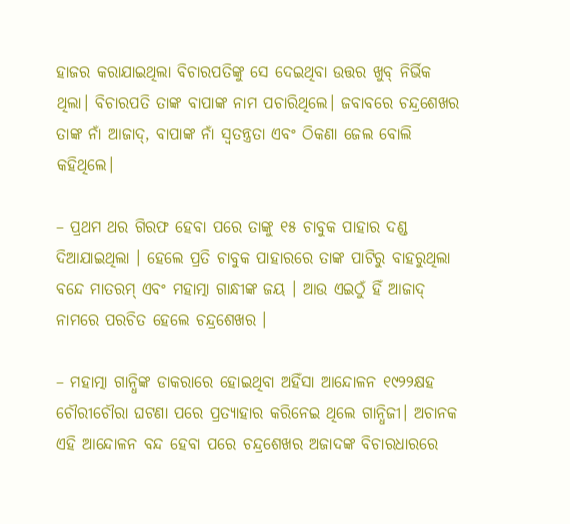ହାଜର କରାଯାଇଥିଲା ବିଚାରପତିଙ୍କୁ ସେ ଦେଇଥିବା ଉତ୍ତର ଖୁବ୍ ନିର୍ଭିକ ଥିଲା। ବିଚାରପତି ତାଙ୍କ ବାପାଙ୍କ ନାମ ପଚାରିଥିଲେ। ଜବାବରେ ଚନ୍ଦ୍ରଶେଖର ତାଙ୍କ ନାଁ ଆଜାଦ୍, ବାପାଙ୍କ ନାଁ ସ୍ୱତନ୍ତ୍ରତା ଏବଂ ଠିକଣା ଜେଲ ବୋଲି କହିଥିଲେ।

– ପ୍ରଥମ ଥର ଗିରଫ ହେବା ପରେ ତାଙ୍କୁ ୧୫ ଚାବୁକ ପାହାର ଦଣ୍ଡ ଦିଆଯାଇଥିଲା । ହେଲେ ପ୍ରତି ଚାବୁକ ପାହାରରେ ତାଙ୍କ ପାଟିରୁ ବାହରୁଥିଲା ବନ୍ଦେ ମାତରମ୍ ଏବଂ ମହାତ୍ମା ଗାନ୍ଧୀଙ୍କ ଜୟ । ଆଉ ଏଇଠୁଁ ହିଁ ଆଜାଦ୍ ନାମରେ ପରଚିତ ହେଲେ ଚନ୍ଦ୍ରଶେଖର ।

– ମହାତ୍ମା ଗାନ୍ଧିଙ୍କ ଡାକରାରେ ହୋଇଥିବା ଅହିଁସା ଆନ୍ଦୋଳନ ୧୯୨୨କ୍ଷହ ଚୌରୀଚୌରା ଘଟଣା ପରେ ପ୍ରତ୍ୟାହାର କରିନେଇ ଥିଲେ ଗାନ୍ଧିଜୀ। ଅଚାନକ ଏହି ଆନ୍ଦୋଳନ ବନ୍ଦ ହେବା ପରେ ଚନ୍ଦ୍ରଶେଖର ଅଜାଦଙ୍କ ବିଚାରଧାରରେ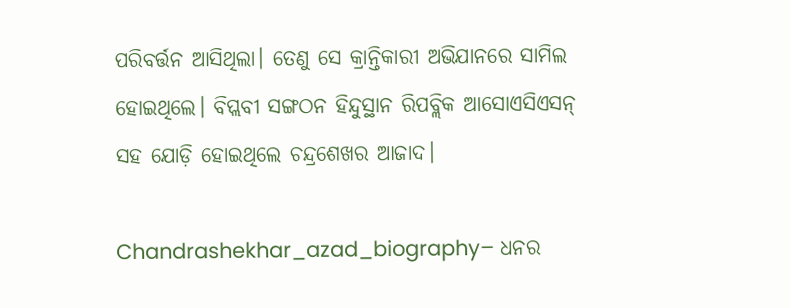ପରିବର୍ତ୍ତନ ଆସିଥିଲା। ତେଣୁ ସେ କ୍ରାନ୍ତିକାରୀ ଅଭିଯାନରେ ସାମିଲ ହୋଇଥିଲେ। ବିପ୍ଲବୀ ସଙ୍ଗଠନ ହିନ୍ଦୁସ୍ଥାନ ରିପବ୍ଲିକ ଆସୋଏସିଏସନ୍ ସହ ଯୋଡ଼ି ହୋଇଥିଲେ ଚନ୍ଦ୍ରଶେଖର ଆଜାଦ।

Chandrashekhar_azad_biography– ଧନର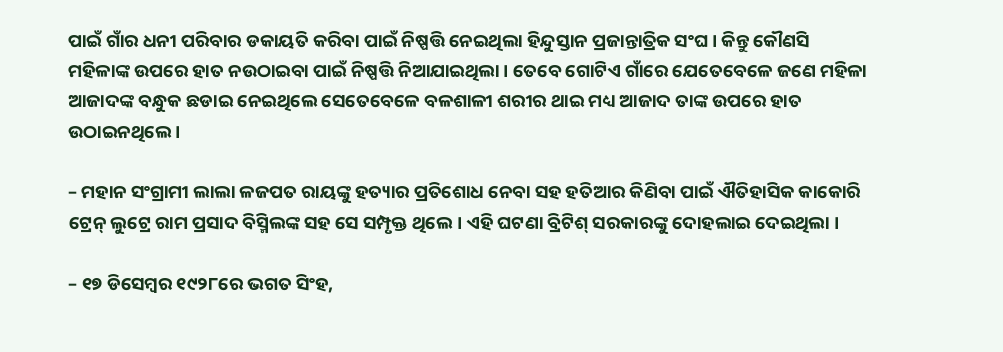ପାଇଁ ଗାଁର ଧନୀ ପରିବାର ଡକାୟତି କରିବା ପାଇଁ ନିଷ୍ପତ୍ତି ନେଇଥିଲା ହିନ୍ଦୁସ୍ତାନ ପ୍ରଜାନ୍ତାତ୍ରିକ ସଂଘ । କିନ୍ତୁ କୌଣସି ମହିଳାଙ୍କ ଉପରେ ହାତ ନଉଠାଇବା ପାଇଁ ନିଷ୍ପତ୍ତି ନିଆଯାଇଥିଲା । ତେବେ ଗୋଟିଏ ଗାଁରେ ଯେତେବେଳେ ଜଣେ ମହିଳା ଆଜାଦଙ୍କ ବନ୍ଧୁକ ଛଡାଇ ନେଇଥିଲେ ସେତେବେଳେ ବଳଶାଳୀ ଶରୀର ଥାଇ ମଧ୍ୟ ଆଜାଦ ତାଙ୍କ ଉପରେ ହାତ ଉଠାଇନଥିଲେ ।

– ମହାନ ସଂଗ୍ରାମୀ ଲାଲା ଳଜପତ ରାୟଙ୍କୁ ହତ୍ୟାର ପ୍ରତିଶୋଧ ନେବା ସହ ହତିଆର କିଣିବା ପାଇଁ ଐତିହାସିକ କାକୋରି ଟ୍ରେନ୍ ଲୁଟ୍ରେ ରାମ ପ୍ରସାଦ ବିସ୍ମିଲଙ୍କ ସହ ସେ ସମ୍ପୃକ୍ତ ଥିଲେ। ଏହି ଘଟଣା ବ୍ରିଟିଶ୍ ସରକାରଙ୍କୁ ଦୋହଲାଇ ଦେଇଥିଲା ।

– ୧୭ ଡିସେମ୍ବର ୧୯୨୮ରେ ଭଗତ ସିଂହ,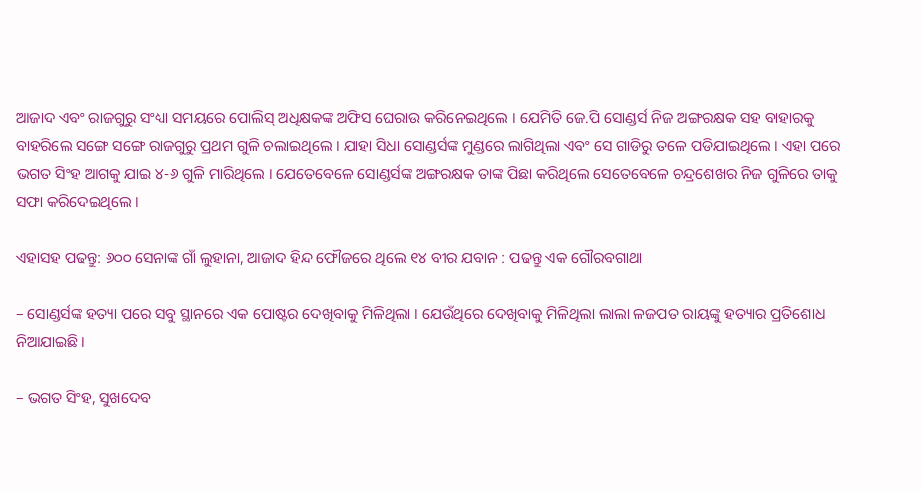ଆଜାଦ ଏବଂ ରାଜଗୁରୁ ସଂଧ୍ୟା ସମୟରେ ପୋଲିସ୍ ଅଧିକ୍ଷକଙ୍କ ଅଫିସ ଘେରାଉ କରିନେଇଥିଲେ । ଯେମିତି ଜେ.ପି ସୋଣ୍ଡର୍ସ ନିଜ ଅଙ୍ଗରକ୍ଷକ ସହ ବାହାରକୁ ବାହରିଲେ ସଙ୍ଗେ ସଙ୍ଗେ ରାଜଗୁରୁ ପ୍ରଥମ ଗୁଳି ଚଲାଇଥିଲେ । ଯାହା ସିଧା ସୋଣ୍ଡର୍ସଙ୍କ ମୁଣ୍ଡରେ ଲାଗିଥିଲା ଏବଂ ସେ ଗାଡିରୁ ତଳେ ପଡିଯାଇଥିଲେ । ଏହା ପରେ ଭଗତ ସିଂହ ଆଗକୁ ଯାଇ ୪-୬ ଗୁଳି ମାରିଥିଲେ । ଯେତେବେଳେ ସୋଣ୍ଡର୍ସଙ୍କ ଅଙ୍ଗରକ୍ଷକ ତାଙ୍କ ପିଛା କରିଥିଲେ ସେତେବେଳେ ଚନ୍ଦ୍ରଶେଖର ନିଜ ଗୁଳିରେ ତାକୁ ସଫା କରିଦେଇଥିଲେ ।

ଏହାସହ ପଢନ୍ତୁ: ୬୦୦ ସେନାଙ୍କ ଗାଁ ଲୁହାନା, ଆଜାଦ ହିନ୍ଦ ଫୌଜରେ ଥିଲେ ୧୪ ବୀର ଯବାନ : ପଢନ୍ତୁ ଏକ ଗୌରବଗାଥା

– ସୋଣ୍ଡର୍ସଙ୍କ ହତ୍ୟା ପରେ ସବୁ ସ୍ଥାନରେ ଏକ ପୋଷ୍ଟର ଦେଖିବାକୁ ମିଳିଥିଲା । ଯେଉଁଥିରେ ଦେଖିବାକୁ ମିଳିଥିଲା ଲାଲା ଳଜପତ ରାୟଙ୍କୁ ହତ୍ୟାର ପ୍ରତିଶୋଧ ନିଆଯାଇଛି ।

– ଭଗତ ସିଂହ, ସୁଖଦେବ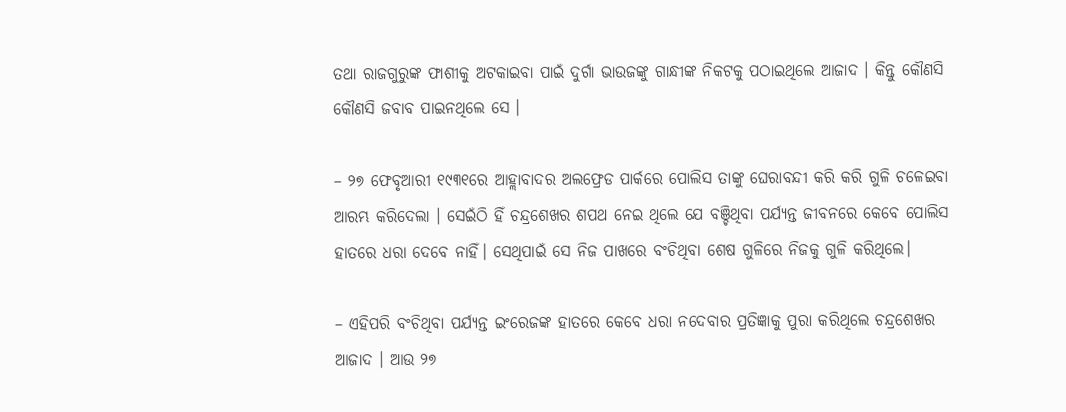ତଥା ରାଜଗୁରୁଙ୍କ ଫାଶୀକୁ ଅଟକାଇବା ପାଇଁ ଦୁର୍ଗା ଭାଉଜଙ୍କୁ ଗାନ୍ଧୀଙ୍କ ନିକଟକୁ ପଠାଇଥିଲେ ଆଜାଦ । କିନ୍ତୁ କୌଣସି କୌଣସି ଜବାବ ପାଇନଥିଲେ ସେ ।

– ୨୭ ଫେବୃଆରୀ ୧୯୩୧ରେ ଆହ୍ଲାବାଦର ଅଲଫ୍ରେଡ ପାର୍କରେ ପୋଲିସ ତାଙ୍କୁ ଘେରାବନ୍ଦୀ କରି କରି ଗୁଳି ଚଳେଇବା ଆରମ୍ଭ କରିଦେଲା । ସେଇଁଠି ହିଁ ଚନ୍ଦ୍ରଶେଖର ଶପଥ ନେଇ ଥିଲେ ଯେ ବଞ୍ଚିଥିବା ପର୍ଯ୍ୟନ୍ତ ଜୀବନରେ କେବେ ପୋଲିସ ହାତରେ ଧରା ଦେବେ ନାହିଁ। ସେଥିପାଇଁ ସେ ନିଜ ପାଖରେ ବଂଚିଥିବା ଶେଷ ଗୁଳିରେ ନିଜକୁ ଗୁଳି କରିଥିଲେ।

– ଏହିପରି ବଂଚିଥିବା ପର୍ଯ୍ୟନ୍ତ ଇଂରେଜଙ୍କ ହାତରେ କେବେ ଧରା ନଦେବାର ପ୍ରତିଜ୍ଞାକୁ ପୁରା କରିଥିଲେ ଚନ୍ଦ୍ରଶେଖର ଆଜାଦ । ଆଉ ୨୭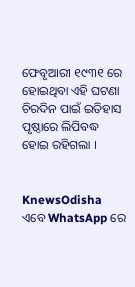ଫେବୃଆରୀ ୧୯୩୧ ରେ ହୋଇଥିବା ଏହି ଘଟଣା ଚିରଦିନ ପାଇଁ ଇତିହାସ ପୃଷ୍ଠାରେ ଲିପିବଦ୍ଧ ହୋଇ ରହିଗଲା ।


KnewsOdisha ଏବେ WhatsApp ରେ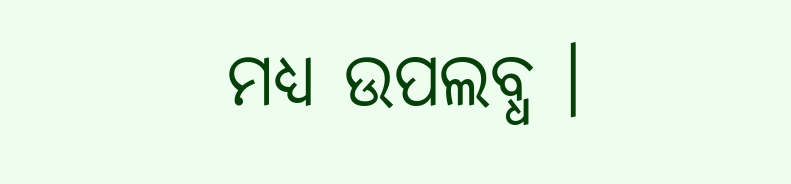ମଧ୍ୟ ଉପଲବ୍ଧ ।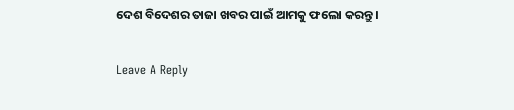ଦେଶ ବିଦେଶର ତାଜା ଖବର ପାଇଁ ଆମକୁ ଫଲୋ କରନ୍ତୁ ।

Leave A Reply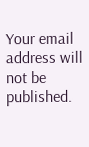Your email address will not be published.